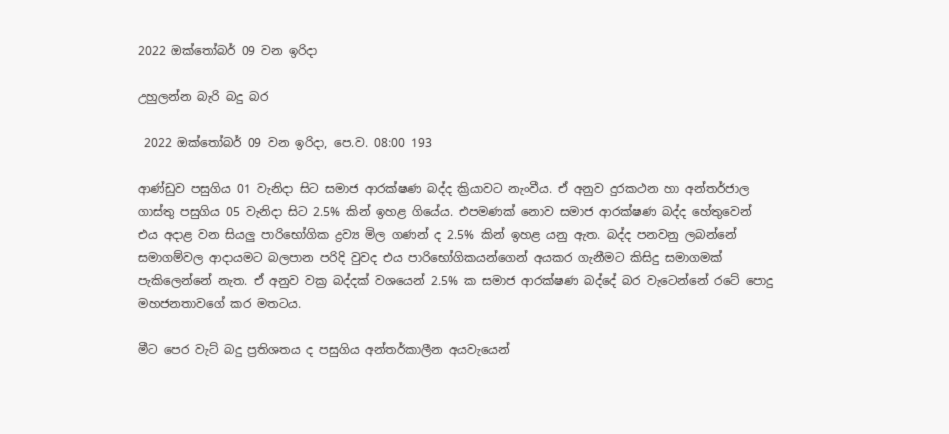2022 ඔක්තෝබර් 09 වන ඉරිදා

උහුලන්න බැරි බදු බර

 2022 ඔක්තෝබර් 09 වන ඉරිදා, පෙ.ව. 08:00 193

ආණ්ඩුව පසුගිය 01 වැනිදා සිට සමාජ ආරක්ෂණ බද්ද ක්‍රියාවට නැංවීය. ඒ අනුව දුරකථන හා අන්තර්ජාල ගාස්තු පසුගිය 05 වැනිදා සිට 2.5% කින් ඉහළ ගියේය. එපමණක් නොව සමාජ ආරක්ෂණ බද්ද හේතුවෙන් එය අදාළ වන සියලු පාරිභෝගික ද්‍රව්‍ය මිල ගණන් ද 2.5% කින් ඉහළ යනු ඇත. බද්ද පනවනු ලබන්නේ සමාගම්වල ආදායමට බලපාන පරිදි වුවද එය පාරිභෝගිකයන්ගෙන් අයකර ගැනීමට කිසිදු සමාගමක් පැකිලෙන්නේ නැත. ඒ අනුව වක්‍ර බද්දක් වශයෙන් 2.5% ක සමාජ ආරක්ෂණ බද්දේ බර වැටෙන්නේ රටේ පොදු මහජනතාවගේ කර මතටය.

මීට පෙර වැට් බදු ප්‍රතිශතය ද පසුගිය අන්තර්කාලීන අයවැයෙන්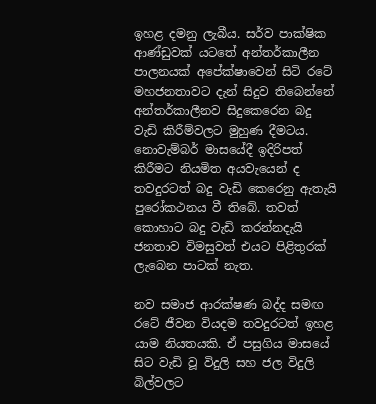ඉහළ දමනු ලැබීය. සර්ව පාක්ෂික ආණ්ඩුවක් යටතේ අන්තර්කාලීන පාලනයක් අපේක්ෂාවෙන් සිටි රටේ මහජනතාවට දැන් සිදුව තිබෙන්නේ අන්තර්කාලීනව සිදුකෙරෙන බදු වැඩි කිරීම්වලට මුහුණ දීමටය. නොවැම්බර් මාසයේදී ඉදිරිපත් කිරීමට නියමිත අයවැයෙන් ද තවදුරටත් බදු වැඩි කෙරෙනු ඇතැයි පුරෝකථනය වී තිබේ. තවත් කොහාට බදු වැඩි කරන්නදැයි ජනතාව විමසුවත් එයට පිළිතුරක් ලැබෙන පාටක් නැත.

නව සමාජ ආරක්ෂණ බද්ද සමඟ රටේ ජීවන වියදම තවදුරටත් ඉහළ යාම නියතයකි. ඒ පසුගිය මාසයේ සිට වැඩි වූ විදුලි සහ ජල විදුලි බිල්වලට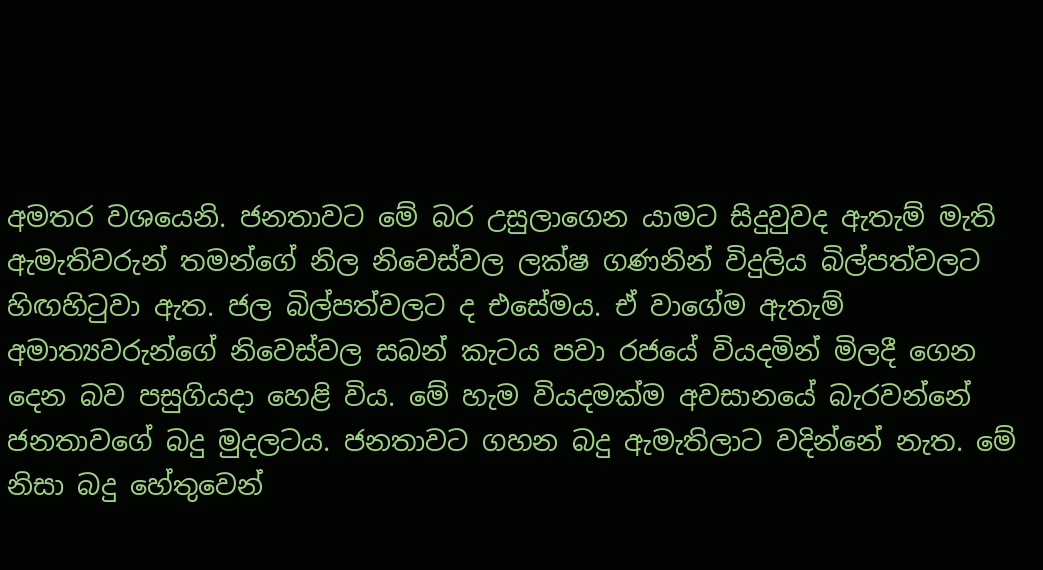අමතර වශයෙනි. ජනතාවට මේ බර උසුලාගෙන යාමට සිදුවුවද ඇතැම් මැති ඇමැතිවරුන් තමන්ගේ නිල නිවෙස්වල ලක්ෂ ගණනින් විදුලිය බිල්පත්වලට හිඟහිටුවා ඇත. ජල බිල්පත්වලට ද එසේමය. ඒ වාගේම ඇතැම් අමාත්‍යවරුන්ගේ නිවෙස්වල සබන් කැටය පවා රජයේ වියදමින් මිලදී ගෙන දෙන බව පසුගියදා හෙළි විය. මේ හැම වියදමක්ම අවසානයේ බැරවන්නේ ජනතාවගේ බදු මුදලටය. ජනතාවට ගහන බදු ඇමැතිලාට වදින්නේ නැත. මේ නිසා බදු හේතුවෙන්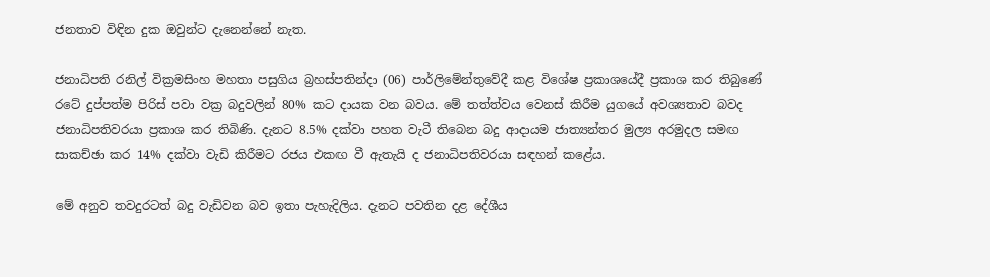ජනතාව විඳින දුක ඔවුන්ට දැනෙන්නේ නැත.

ජනාධිපති රනිල් වික්‍රමසිංහ මහතා පසුගිය බ්‍රහස්පතින්දා (06) පාර්ලිමේන්තුවේදී කළ විශේෂ ප්‍රකාශයේදී ප්‍රකාශ කර තිබුණේ රටේ දුප්පත්ම පිරිස් පවා වක්‍ර බදුවලින් 80% කට දායක වන බවය. මේ තත්ත්වය වෙනස් කිරීම යුගයේ අවශ්‍යතාව බවද ජනාධිපතිවරයා ප්‍රකාශ කර තිබිණි. දැනට 8.5% දක්වා පහත වැටී තිබෙන බදු ආදායම ජාත්‍යන්තර මුල්‍ය අරමුදල සමඟ සාකච්ඡා කර 14% දක්වා වැඩි කිරීමට රජය එකඟ වී ඇතැයි ද ජනාධිපතිවරයා සඳහන් කළේය.

මේ අනුව තවදුරටත් බදු වැඩිවන බව ඉතා පැහැදිලිය. දැනට පවතින දළ දේශීය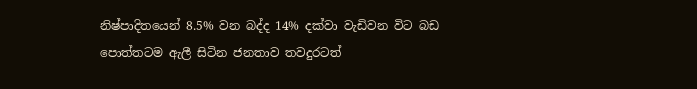නිෂ්පාදිතයෙන් 8.5% වන බද්ද 14% දක්වා වැඩිවන විට බඩ පොත්තටම ඇලී සිටින ජනතාව තවදුරටත්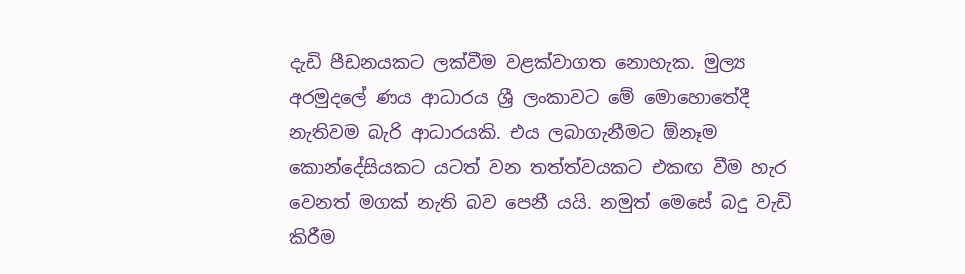දැඩි පීඩනයකට ලක්වීම වළක්වාගත නොහැක. මුල්‍ය අරමුදලේ ණය ආධාරය ශ්‍රී ලංකාවට මේ මොහොතේදී නැතිවම බැරි ආධාරයකි. එය ලබාගැනීමට ඕනෑම කොන්දේසියකට යටත් වන තත්ත්වයකට එකඟ වීම හැර වෙනත් මගක් නැති බව පෙනී යයි. නමුත් මෙසේ බදු වැඩි කිරීම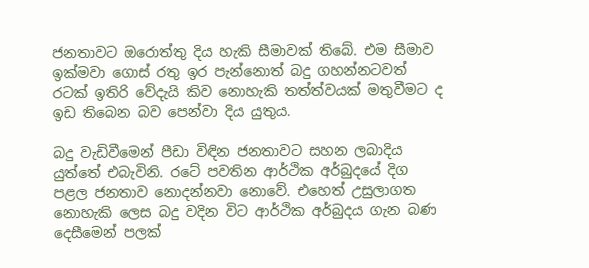ජනතාවට ඔරොත්තු දිය හැකි සීමාවක් තිබේ. එම සීමාව ඉක්මවා ගොස් රතු ඉර පැන්නොත් බදු ගහන්නටවත් රටක් ඉතිරි වේදැයි කිව නොහැකි තත්ත්වයක් මතුවීමට ද ඉඩ තිබෙන බව පෙන්වා දිය යුතුය.

බදු වැඩිවීමෙන් පීඩා විඳින ජනතාවට සහන ලබාදිය යුත්තේ එබැවිනි. රටේ පවතින ආර්ථික අර්බුදයේ දිග පළල ජනතාව නොදන්නවා නොවේ. එහෙත් උසුලාගත නොහැකි ලෙස බදු වදින විට ආර්ථික අර්බුදය ගැන බණ දෙසීමෙන් පලක්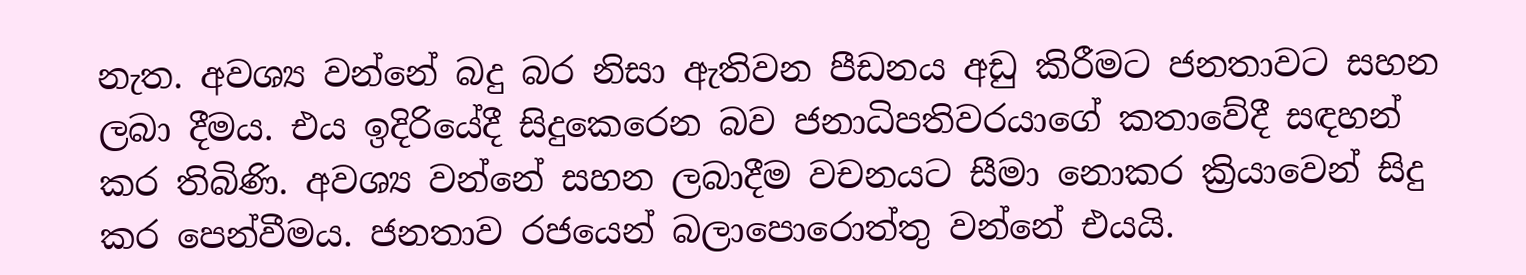නැත. අවශ්‍ය වන්නේ බදු බර නිසා ඇතිවන පීඩනය අඩු කිරීමට ජනතාවට සහන ලබා දීමය. එය ඉදිරියේදී සිදුකෙරෙන බව ජනාධිපතිවරයාගේ කතාවේදී සඳහන් කර තිබිණි. අවශ්‍ය වන්නේ සහන ලබාදීම වචනයට සීමා නොකර ක්‍රියාවෙන් සිදු කර පෙන්වීමය. ජනතාව රජයෙන් බලාපොරොත්තු වන්නේ එයයි.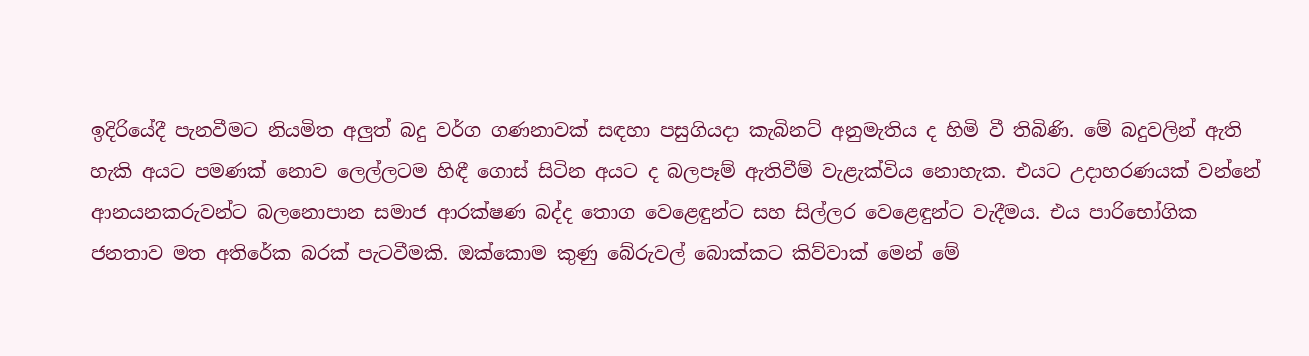ඉදිරියේදී පැනවීමට නියමිත අලුත් බදු වර්ග ගණනාවක් සඳහා පසුගියදා කැබිනට් අනුමැතිය ද හිමි වී තිබිණි. මේ බදුවලින් ඇති හැකි අයට පමණක් නොව ලෙල්ලටම හිඳී ගොස් සිටින අයට ද බලපෑම් ඇතිවීම් වැළැක්විය නොහැක. එයට උදාහරණයක් වන්නේ ආනයනකරුවන්ට බලනොපාන සමාජ ආරක්ෂණ බද්ද තොග වෙළෙඳුන්ට සහ සිල්ලර වෙළෙඳුන්ට වැදීමය. එය පාරිභෝගික ජනතාව මත අතිරේක බරක් පැටවීමකි. ඔක්කොම කුණු බේරුවල් බොක්කට කිව්වාක් මෙන් මේ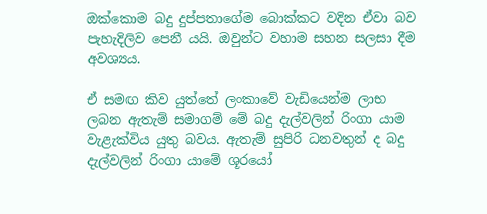ඔක්කොම බදු දුප්පතාගේම බොක්කට වදින ඒවා බව පැහැදිලිව පෙනී යයි. ඔවුන්ට වහාම සහන සලසා දීම අවශ්‍යය.

ඒ සමඟ කිව යුත්තේ ලංකාවේ වැඩියෙන්ම ලාභ ලබන ඇතැම් සමාගම් මේ බදු දැල්වලින් රිංගා යාම වැළැක්විය යුතු බවය. ඇතැම් සුපිරි ධනවතුන් ද බදු දැල්වලින් රිංගා යාමේ ශූරයෝ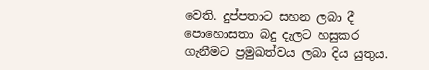වෙති. දුප්පතාට සහන ලබා දී පොහොසතා බදු දැලට හසුකර ගැනීමට ප්‍රමුඛත්වය ලබා දිය යුතුය.